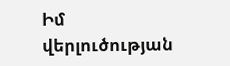Իմ վերլուծության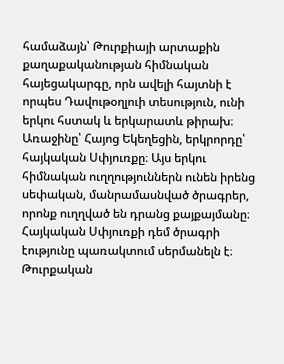համաձայն՝ Թուրքիայի արտաքին քաղաքականության հիմնական հայեցակարգը, որն ավելի հայտնի է որպես Դավութօղլուի տեսություն, ունի երկու հստակ և երկարատև թիրախ։ Առաջինը՝ Հայոց Եկեղեցին, երկրորդը՝ հայկական Սփյուռքը։ Այս երկու հիմնական ուղղություններն ունեն իրենց սեփական, մանրամասնված ծրագրեր, որոնք ուղղված են դրանց քայքայմանը։
Հայկական Սփյուռքի դեմ ծրագրի էությունը պառակտում սերմանելն է։ Թուրքական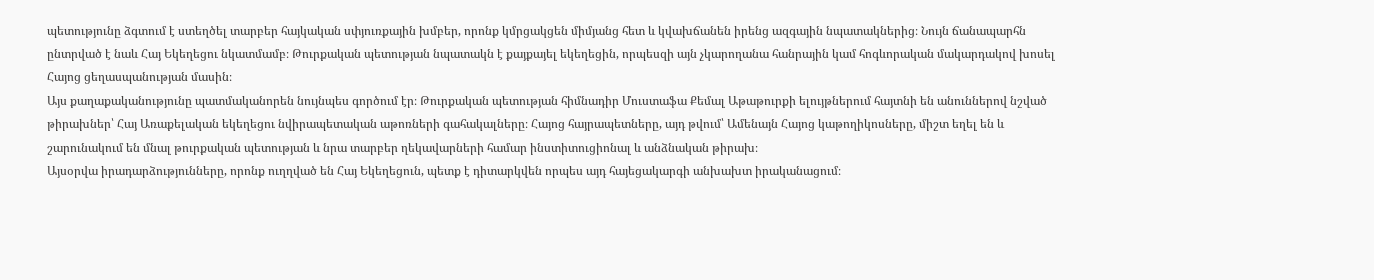պետությունը ձգտում է ստեղծել տարբեր հայկական սփյուռքային խմբեր, որոնք կմրցակցեն միմյանց հետ և կվախճանեն իրենց ազգային նպատակներից։ Նույն ճանապարհն ընտրված է նաև Հայ Եկեղեցու նկատմամբ։ Թուրքական պետության նպատակն է քայքայել եկեղեցին, որպեսզի այն չկարողանա հանրային կամ հոգևորական մակարդակով խոսել Հայոց ցեղասպանության մասին։
Այս քաղաքականությունը պատմականորեն նույնպես գործում էր։ Թուրքական պետության հիմնադիր Մուստաֆա Քեմալ Աթաթուրքի ելույթներում հայտնի են անուններով նշված թիրախներ՝ Հայ Առաքելական եկեղեցու նվիրապետական աթոռների գահակալները։ Հայոց հայրապետները, այդ թվում՝ Ամենայն Հայոց կաթողիկոսները, միշտ եղել են և շարունակում են մնալ թուրքական պետության և նրա տարբեր ղեկավարների համար ինստիտուցիոնալ և անձնական թիրախ։
Այսօրվա իրադարձությունները, որոնք ուղղված են Հայ Եկեղեցուն, պետք է դիտարկվեն որպես այդ հայեցակարգի անխախտ իրականացում։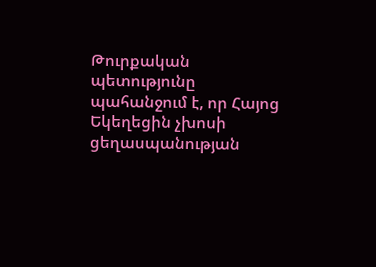Թուրքական պետությունը պահանջում է, որ Հայոց Եկեղեցին չխոսի ցեղասպանության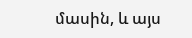մասին, և այս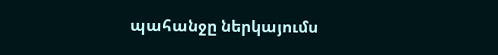պահանջը ներկայումս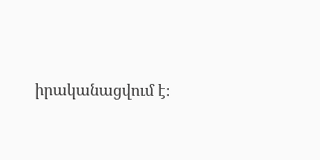իրականացվում է։